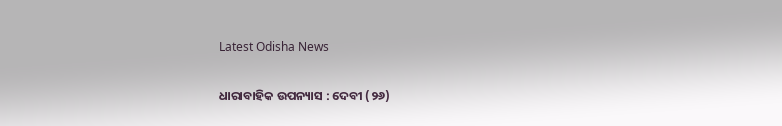Latest Odisha News

ଧାରାବାହିକ ଉପନ୍ୟାସ : ଦେବୀ (୨୬)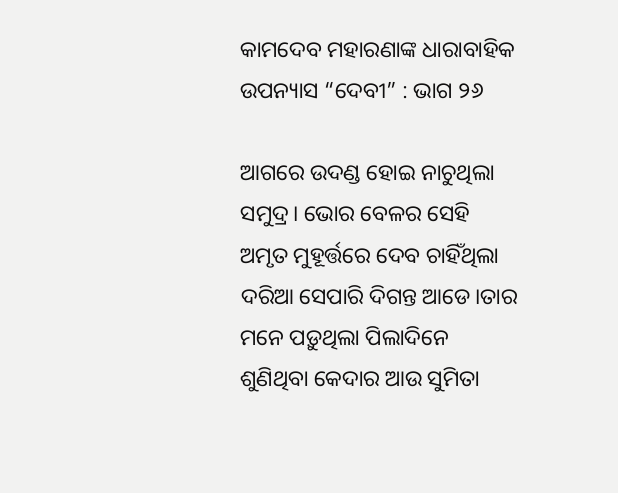କାମଦେବ ମହାରଣାଙ୍କ ଧାରାବାହିକ ଉପନ୍ୟାସ “ଦେବୀ” : ଭାଗ ୨୬

ଆଗରେ ଉଦଣ୍ଡ ହୋଇ ନାଚୁଥିଲା ସମୁଦ୍ର। ଭୋର ବେଳର ସେହି ଅମୃତ ମୁହୂର୍ତ୍ତରେ ଦେବ ଚାହିଁଥିଲା ଦରିଆ ସେପାରି ଦିଗନ୍ତ ଆଡେ।ତାର ମନେ ପଡ଼ୁଥିଲା ପିଲାଦିନେ ଶୁଣିଥିବା କେଦାର ଆଉ ସୁମିତା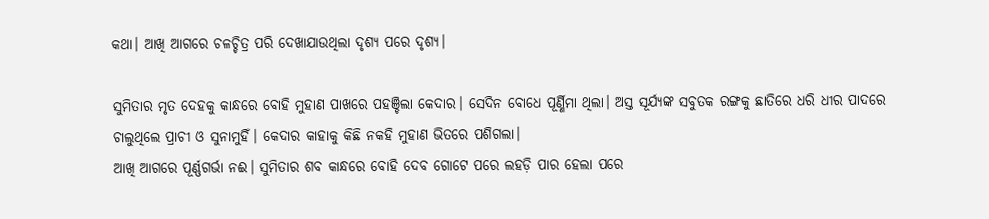କଥା। ଆଖି ଆଗରେ ଚଳଚ୍ଚିତ୍ର ପରି ଦେଖାଯାଉଥିଲା ଦୃଶ୍ୟ ପରେ ଦୃଶ୍ୟ।

ସୁମିତାର ମୃତ ଦେହକୁ କାନ୍ଧରେ ବୋହି ମୁହାଣ ପାଖରେ ପହଞ୍ଚିଲା କେଦାର। ସେଦିନ ବୋଧେ ପୂର୍ଣ୍ଣିମା ଥିଲା। ଅସ୍ତ ସୂର୍ଯ୍ୟଙ୍କ ସବୁତକ ରଙ୍ଗକୁ ଛାତିରେ ଧରି ଧୀର ପାଦରେ ଚାଲୁଥିଲେ ପ୍ରାଚୀ ଓ ସୁନାମୁହିଁ। କେଦାର କାହାକୁ କିଛି ନକହି ମୁହାଣ ଭିତରେ ପଶିଗଲା।
ଆଖି ଆଗରେ ପୂର୍ଣ୍ଣଗର୍ଭା ନଈ। ସୁମିତାର ଶବ କାନ୍ଧରେ ବୋହି ଦେବ ଗୋଟେ ପରେ ଲହଡ଼ି ପାର ହେଲା ପରେ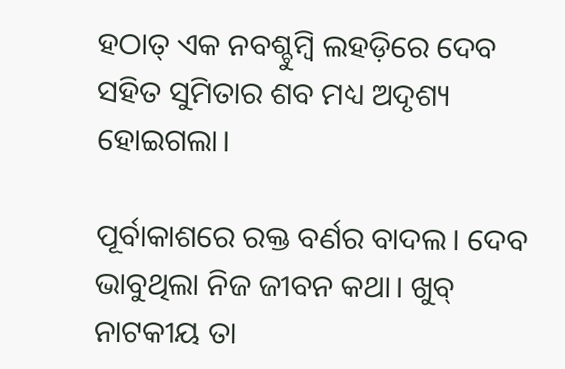ହଠାତ୍ ଏକ ନବଶ୍ଚୁମ୍ବି ଲହଡ଼ିରେ ଦେବ ସହିତ ସୁମିତାର ଶବ ମଧ୍ୟ ଅଦୃଶ୍ୟ ହୋଇଗଲା।

ପୂର୍ବାକାଶରେ ରକ୍ତ ବର୍ଣର ବାଦଲ। ଦେବ ଭାବୁଥିଲା ନିଜ ଜୀବନ କଥା। ଖୁବ୍ ନାଟକୀୟ ତା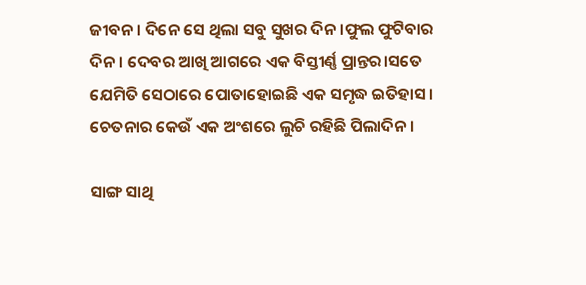ଜୀବନ। ଦିନେ ସେ ଥିଲା ସବୁ ସୁଖର ଦିନ ।ଫୁଲ ଫୁଟିବାର ଦିନ। ଦେବର ଆଖି ଆଗରେ ଏକ ବିସ୍ତୀର୍ଣ୍ଣ ପ୍ରାନ୍ତର।ସତେ ଯେମିତି ସେଠାରେ ପୋତାହୋଇଛି ଏକ ସମୃଦ୍ଧ ଇତିହାସ।
ଚେତନାର କେଉଁ ଏକ ଅଂଶରେ ଲୁଚି ରହିଛି ପିଲାଦିନ।

ସାଙ୍ଗ ସାଥି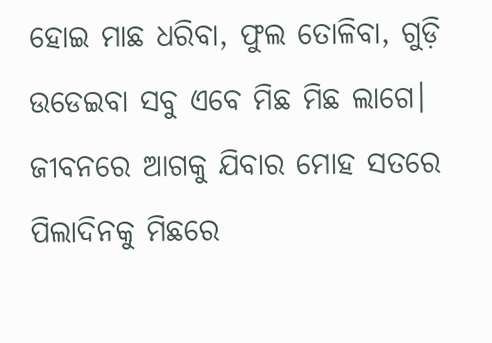ହୋଇ ମାଛ ଧରିବା, ଫୁଲ ତୋଳିବା, ଗୁଡ଼ି ଉଡେଇବା ସବୁ ଏବେ ମିଛ ମିଛ ଲାଗେ। ଜୀବନରେ ଆଗକୁ ଯିବାର ମୋହ ସତରେ ପିଲାଦିନକୁ ମିଛରେ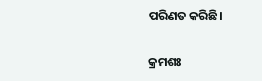ପରିଣତ କରିଛି।

କ୍ରମଶଃ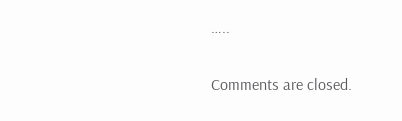…..

Comments are closed.